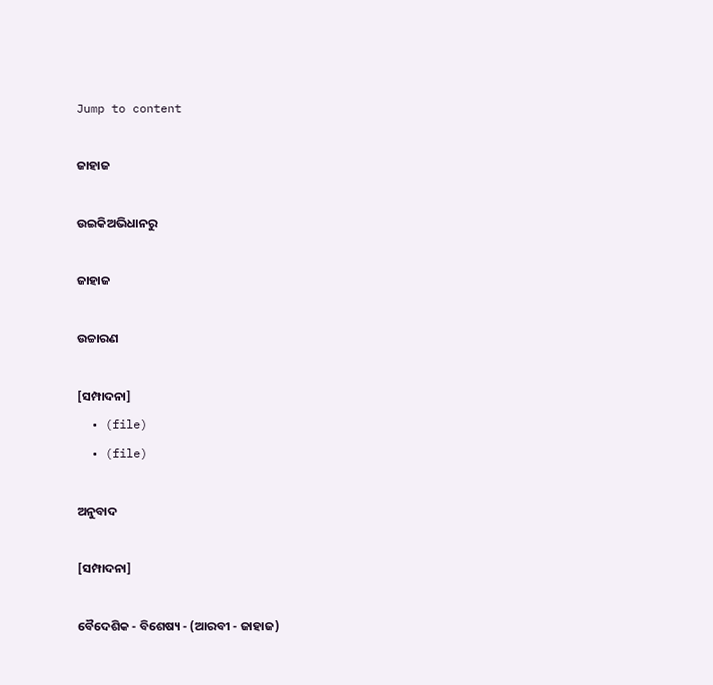Jump to content

ଜାହାଜ

ଉଇକିଅଭିଧାନ‌ରୁ

ଜାହାଜ

ଉଚ୍ଚାରଣ

[ସମ୍ପାଦନା]
  • (file)
  • (file)

ଅନୁବାଦ

[ସମ୍ପାଦନା]

ବୈଦେଶିକ - ବିଶେଷ୍ୟ - (ଆରବୀ - ଜାହାଜ)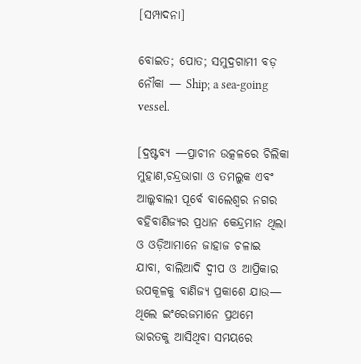[ସମ୍ପାଦନା]

ବୋଇତ; ପୋତ; ସମୁଦ୍ରଗାମୀ ବଡ଼ ନୌକା — Ship; a sea-going vessel.

[ଦ୍ରଷ୍ଟବ୍ୟ —ପ୍ରାଚୀନ ଉତ୍କଳରେ ଚିଲିକା ମୁହାଣ,ଚନ୍ଦ୍ରଭାଗା ଓ ତମଲୁକ ଏବଂ ଆଲ୍କବାଲୀ ପୂର୍ବେ ବାଲେଶ୍ୱର ନଗର ବହିବାଣିଜ୍ୟର ପ୍ରଧାନ କେନ୍ଦ୍ରମାନ ଥିଲା ଓ ଓଡ଼ିଆମାନେ ଜାହାଜ ଚଳାଇ ଯାବା, ବାଲିଆଦି ଦ୍ୱୀପ ଓ ଆପ୍ରିକାର ଉପକୂଳକୁ ବାଣିଜ୍ୟ ପ୍ରକାଶେ ଯାଉ— ଥିଲେ ଇଂରେଜମାନେ ପ୍ରଥମେ ଭାରତକୁ ଆସିଥିବା ସମୟରେ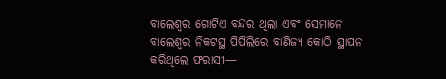ବାଲେଶ୍ୱର ଗୋଟିଏ ବନ୍ଦର ଥିଲା ଏବଂ ସେମାନେ ବାଲେଶ୍ୱର ନିକଟସ୍ଥ ପିପିଲିରେ ବାଣିଜ୍ୟ କୋଠି ସ୍ଥାପନ କରିଥିଲେ ଫରାସୀ—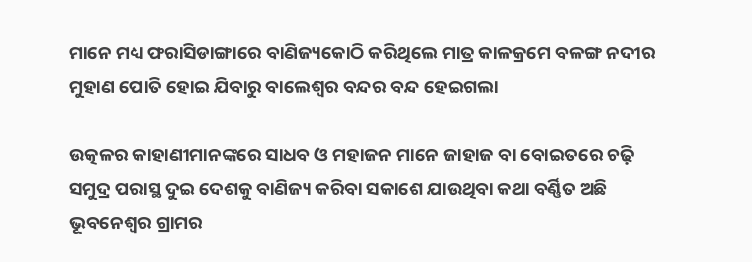ମାନେ ମଧ୍ୟ ଫରାସିଡାଙ୍ଗାରେ ବାଣିଜ୍ୟକୋଠି କରିଥିଲେ ମାତ୍ର କାଳକ୍ରମେ ବଳଙ୍ଗ ନଦୀର ମୁହାଣ ପୋତି ହୋଇ ଯିବାରୁ ବାଲେଶ୍ୱର ବନ୍ଦର ବନ୍ଦ ହେଇଗଲା

ଉତ୍କଳର କାହାଣୀମାନଙ୍କରେ ସାଧବ ଓ ମହାଜନ ମାନେ ଜାହାଜ ବା ବୋଇତରେ ଚଢ଼ି ସମୁଦ୍ର ପରାସ୍ଥ ଦୁଇ ଦେଶକୁ ବାଣିଜ୍ୟ କରିବା ସକାଶେ ଯାଉଥିବା କଥା ବର୍ଣ୍ଣିତ ଅଛି ଭୂବନେଶ୍ୱର ଗ୍ରାମର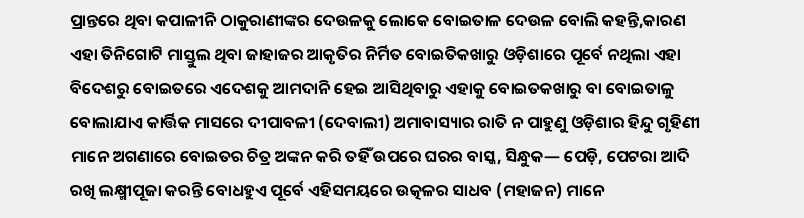ପ୍ରାନ୍ତରେ ଥିବା କପାଳୀନି ଠାକୁରାଣୀଙ୍କର ଦେଉଳକୁ ଲୋକେ ବୋଇତାଳ ଦେଉଳ ବୋଲି କହନ୍ତି,କାରଣ ଏହା ତିନିଗୋଟି ମାସ୍ତୁଲ ଥିବା ଜାହାଜର ଆକୃତିର ନିର୍ମିତ ବୋଇତିକଖାରୁ ଓଡ଼ିଶାରେ ପୂର୍ବେ ନଥିଲା ଏହା ବିଦେଶରୁ ବୋଇତରେ ଏଦେଶକୁ ଆମଦାନି ହେଇ ଆସିଥିବାରୁ ଏହାକୁ ବୋଇତକଖାରୁ ବା ବୋଇତାଳୁ ବୋଲାଯାଏ କାର୍ତ୍ତିକ ମାସରେ ଦୀପାବଳୀ (ଦେବାଲୀ) ଅମାବାସ୍ୟାର ରାତି ନ ପାହୁଣୁ ଓଡ଼ିଶାର ହିନ୍ଦୁ ଗୃହିଣୀ ମାନେ ଅଗଣାରେ ବୋଇତର ଚିତ୍ର ଅଙ୍କନ କରି ତହିଁ ଉପରେ ଘରର ବାସ୍କ, ସିନ୍ଧୁକ— ପେଡ଼ି, ପେଟରା ଆଦି ରଖି ଲକ୍ଷ୍ମୀପୂଜା କରନ୍ତି ବୋଧହୁଏ ପୂର୍ବେ ଏହିସମୟରେ ଉତ୍କଳର ସାଧବ (ମହାଜନ) ମାନେ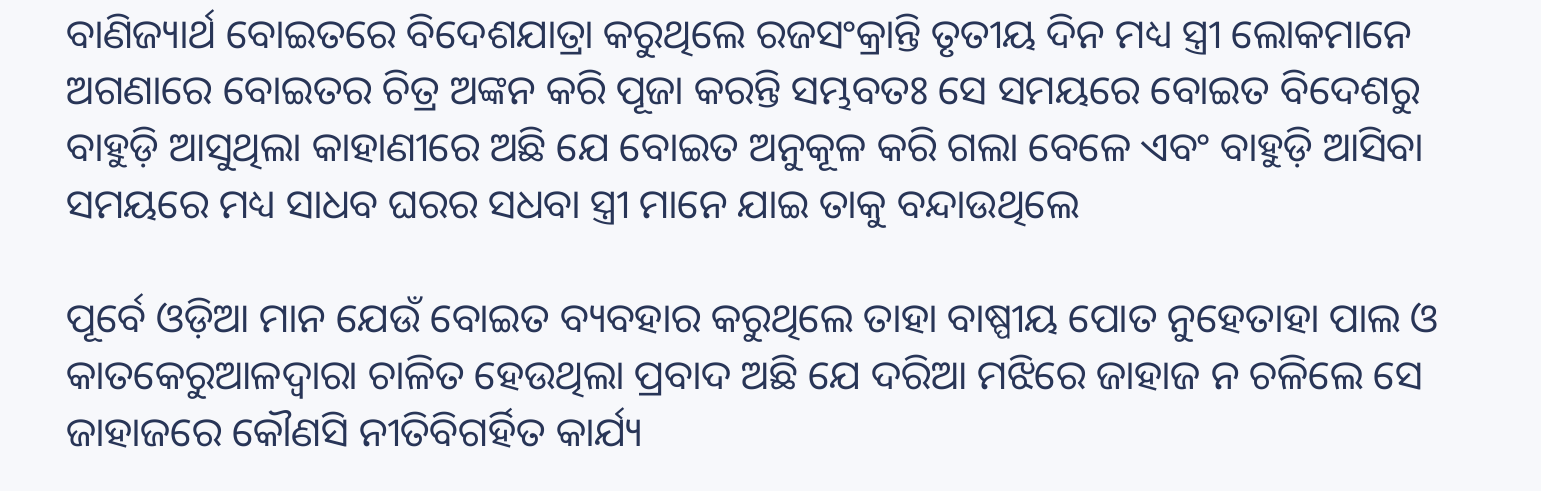ବାଣିଜ୍ୟାର୍ଥ ବୋଇତରେ ବିଦେଶଯାତ୍ରା କରୁଥିଲେ ରଜସଂକ୍ରାନ୍ତି ତୃତୀୟ ଦିନ ମଧ୍ୟ ସ୍ତ୍ରୀ ଲୋକମାନେ ଅଗଣାରେ ବୋଇତର ଚିତ୍ର ଅଙ୍କନ କରି ପୂଜା କରନ୍ତି ସମ୍ଭବତଃ ସେ ସମୟରେ ବୋଇତ ବିଦେଶରୁ ବାହୁଡ଼ି ଆସୁଥିଲା କାହାଣୀରେ ଅଛି ଯେ ବୋଇତ ଅନୁକୂଳ କରି ଗଲା ବେଳେ ଏବଂ ବାହୁଡ଼ି ଆସିବା ସମୟରେ ମଧ୍ୟ ସାଧବ ଘରର ସଧବା ସ୍ତ୍ରୀ ମାନେ ଯାଇ ତାକୁ ବନ୍ଦାଉଥିଲେ

ପୂର୍ବେ ଓଡ଼ିଆ ମାନ ଯେଉଁ ବୋଇତ ବ୍ୟବହାର କରୁଥିଲେ ତାହା ବାଷ୍ପୀୟ ପୋତ ନୁହେତାହା ପାଲ ଓ କାତକେରୁଆଳଦ୍ୱାରା ଚାଳିତ ହେଉଥିଲା ପ୍ରବାଦ ଅଛି ଯେ ଦରିଆ ମଝିରେ ଜାହାଜ ନ ଚଳିଲେ ସେ ଜାହାଜରେ କୌଣସି ନୀତିବିଗର୍ହିତ କାର୍ଯ୍ୟ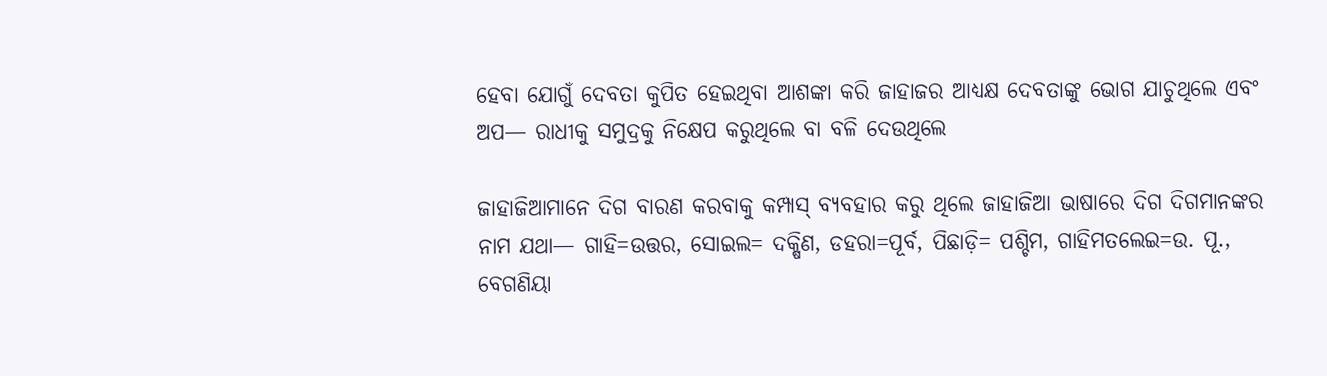ହେବା ଯୋଗୁଁ ଦେବତା କୁପିତ ହେଇଥିବା ଆଶଙ୍କା କରି ଜାହାଜର ଆଧ୍ୟକ୍ଷ ଦେବତାଙ୍କୁ ଭୋଗ ଯାଚୁଥିଲେ ଏବଂ ଅପ— ରାଧୀକୁ ସମୁଦ୍ରକୁ ନିକ୍ଷେପ କରୁଥିଲେ ବା ବଳି ଦେଉଥିଲେ

ଜାହାଜିଆମାନେ ଦିଗ ବାରଣ କରବାକୁ କମ୍ପାସ୍ ବ୍ୟବହାର କରୁ ଥିଲେ ଜାହାଜିଆ ଭାଷାରେ ଦିଗ ଦିଗମାନଙ୍କର ନାମ ଯଥା— ଗାହି=ଉତ୍ତର, ସୋଇଲ= ଦକ୍ଷିଣ, ଡହରା=ପୂର୍ବ, ପିଛାଡ଼ି= ପଶ୍ଚିମ, ଗାହିମତଲେଇ=ଉ. ପୂ., ବେଗଣିୟା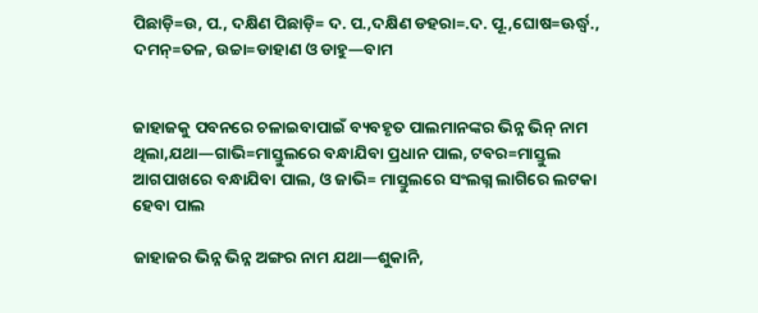ପିଛାଡ଼ି=ଉ, ପ., ଦକ୍ଷିଣ ପିଛାଡ଼ି= ଦ. ପ.,ଦକ୍ଷିଣ ଡହରା=.ଦ. ପୂ.,ଘୋଷ=ଊର୍ଦ୍ଧ୍ୱ., ଦମନ୍=ତଳ, ଉଚ୍ଚା=ଡାହାଣ ଓ ଡାହୁ—ବାମ


ଜାହାଜକୁ ପବନରେ ଚଳାଇବାପାଇଁ ବ୍ୟବହୃତ ପାଲମାନଙ୍କର ଭିନ୍ନ ଭିନ୍ ନାମ ଥିଲା,ଯଥା—ଗାଭି=ମାସ୍ତୁଲରେ ବନ୍ଧାଯିବା ପ୍ରଧାନ ପାଲ, ଟବର=ମାସ୍ତୁଲ ଆଗପାଖରେ ବନ୍ଧାଯିବା ପାଲ, ଓ ଜାଭି= ମାସ୍ତୁଲରେ ସଂଲଗ୍ନ ଲାଗିରେ ଲଟକା ହେବା ପାଲ

ଜାହାଜର ଭିନ୍ନ ଭିନ୍ନ ଅଙ୍ଗର ନାମ ଯଥା—ଶୁକାନି,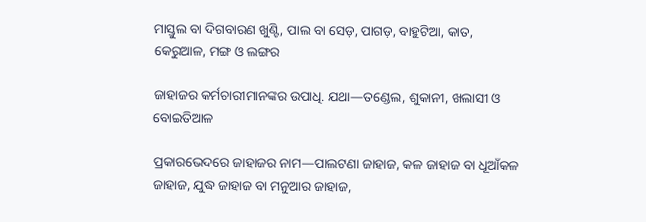ମାସ୍ତୁଲ ବା ଦିଗବାରଣ ଖୁଣ୍ଟି, ପାଲ ବା ସେଡ଼, ପାଗଡ଼, ବାହୁଟିଆ, କାତ, କେରୁଆଳ, ମଙ୍ଗ ଓ ଲଙ୍ଗର

ଜାହାଜର କର୍ମଚାରୀମାନଙ୍କର ଉପାଧି. ଯଥା—ତଣ୍ଡେଲ, ଶୁକାନୀ, ଖଲାସୀ ଓ ବୋଇତିଆଳ

ପ୍ରକାରଭେଦରେ ଜାହାଜର ନାମ—ପାଲଟଣା ଜାହାଜ, କଳ ଜାହାଜ ବା ଧୂଆଁକଳ ଜାହାଜ, ଯୁଦ୍ଧ ଜାହାଜ ବା ମନୁଆର ଜାହାଜ,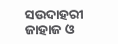ସଉଦାହରୀ ଜାହାଜ ଓ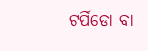ଟର୍ପିଡୋ ବା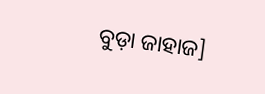ବୁଡ଼ା ଜାହାଜ]